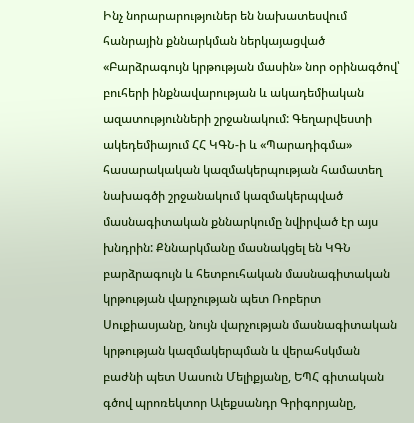Ինչ նորարարություներ են նախատեսվում հանրային քննարկման ներկայացված «Բարձրագույն կրթության մասին» նոր օրինագծով՝ բուհերի ինքնավարության և ակադեմիական ազատությունների շրջանակում: Գեղարվեստի ակեդեմիայում ՀՀ ԿԳՆ-ի և «Պարադիգմա» հասարակական կազմակերպության համատեղ նախագծի շրջանակում կազմակերպված մասնագիտական քննարկումը նվիրված էր այս խնդրին: Քննարկմանը մասնակցել են ԿԳՆ բարձրագույն և հետբուհական մասնագիտական կրթության վարչության պետ Ռոբերտ Սուքիասյանը, նույն վարչության մասնագիտական կրթության կազմակերպման և վերահսկման բաժնի պետ Սասուն Մելիքյանը, ԵՊՀ գիտական գծով պրոռեկտոր Ալեքսանդր Գրիգորյանը,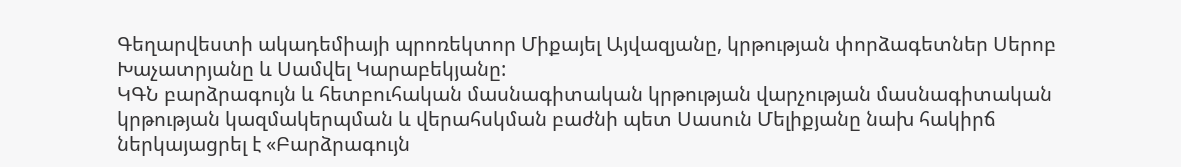Գեղարվեստի ակադեմիայի պրոռեկտոր Միքայել Այվազյանը, կրթության փորձագետներ Սերոբ Խաչատրյանը և Սամվել Կարաբեկյանը:
ԿԳՆ բարձրագույն և հետբուհական մասնագիտական կրթության վարչության մասնագիտական կրթության կազմակերպման և վերահսկման բաժնի պետ Սասուն Մելիքյանը նախ հակիրճ ներկայացրել է «Բարձրագույն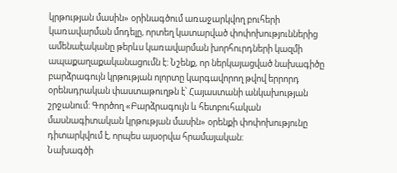կրթության մասին» օրինագծում առաջարկվող բուհերի կառավարման մոդելը, որտեղ կատարված փոփոխություններից ամենաէականը թերևս կառավարման խորհուրդների կազմի ապաքաղաքականացումն է: Նշենք, որ ներկայացված նախագիծը բարձրագույն կրթության ոլորտը կարգավորող թվով երրորդ օրենսդրական փաստաթուղթն է՝ Հայաստանի անկախության շրջանում: Գործող «Բարձրագույն և հետբուհական մասնագիտական կրթության մասին» օրենքի փոփոխությունը դիտարկվում է, որպես այսօրվա հրամայական:
Նախագծի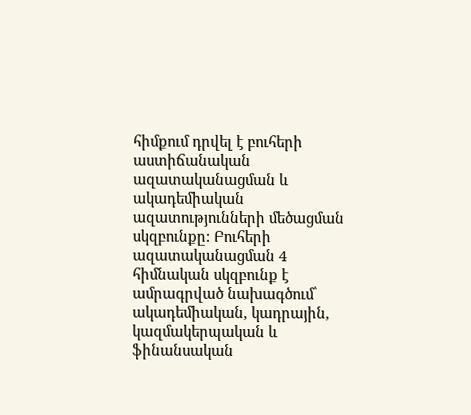հիմքում դրվել է բուհերի աստիճանական ազատականացման և ակադեմիական ազատությունների մեծացման սկզբունքը: Բուհերի ազատականացման 4 հիմնական սկզբունք է ամրագրված նախագծում՝ ակադեմիական, կադրային, կազմակերպական և ֆինանսական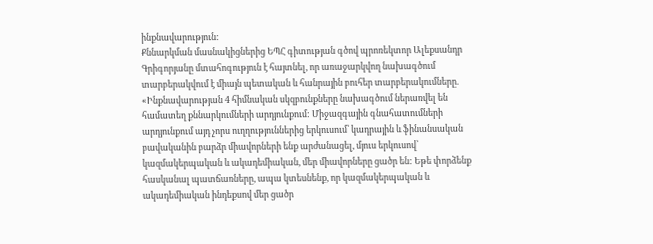ինքնավարություն:
Քննարկման մասնակիցներից ԵՊՀ գիտության գծով պրոռեկտոր Ալեքսանդր Գրիգորյանը մտահոգություն է հայտնել, որ առաջարկվող նախագծում տարբերակվում է միայն պետական և հանրային բուհեր տարբերակումները. «Ինքնավարության 4 հիմնական սկզբունքները նախագծում ներառվել են համատեղ քննարկումների արդյունքում: Միջազգային գնահատումների արդյունքում այդ չորս ուղղություններից երկուսում՝ կադրային և ֆինանսական բավականին բարձր միավորների ենք արժանացել, մյուս երկուսով՝ կազմակերպական և ակադեմիական, մեր միավորները ցածր են: Եթե փորձենք հասկանալ պատճառները, ապա կտեսնենք, որ կազմակերպական և ակադեմիական ինդեքսով մեր ցածր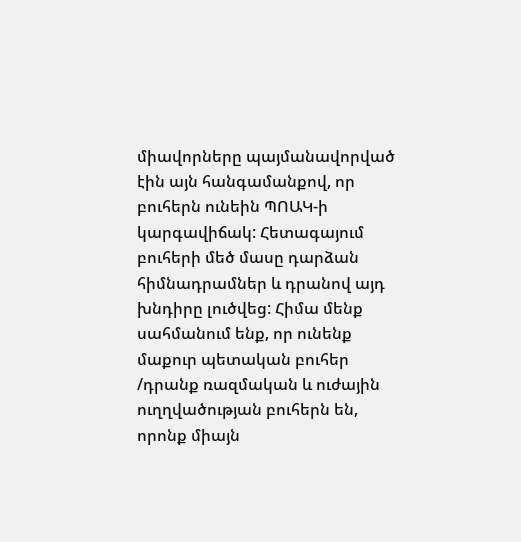միավորները պայմանավորված էին այն հանգամանքով, որ բուհերն ունեին ՊՈԱԿ-ի կարգավիճակ: Հետագայում բուհերի մեծ մասը դարձան հիմնադրամներ և դրանով այդ խնդիրը լուծվեց: Հիմա մենք սահմանում ենք, որ ունենք մաքուր պետական բուհեր /դրանք ռազմական և ուժային ուղղվածության բուհերն են, որոնք միայն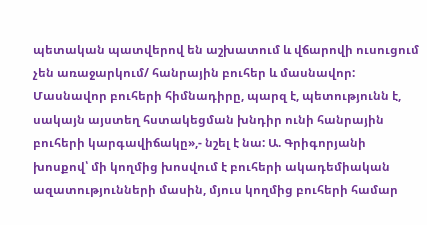պետական պատվերով են աշխատում և վճարովի ուսուցում չեն առաջարկում/ հանրային բուհեր և մասնավոր: Մասնավոր բուհերի հիմնադիրը, պարզ է, պետությունն է, սակայն այստեղ հստակեցման խնդիր ունի հանրային բուհերի կարգավիճակը»,- նշել է նա: Ա. Գրիգորյանի խոսքով՝ մի կողմից խոսվում է բուհերի ակադեմիական ազատությունների մասին, մյուս կողմից բուհերի համար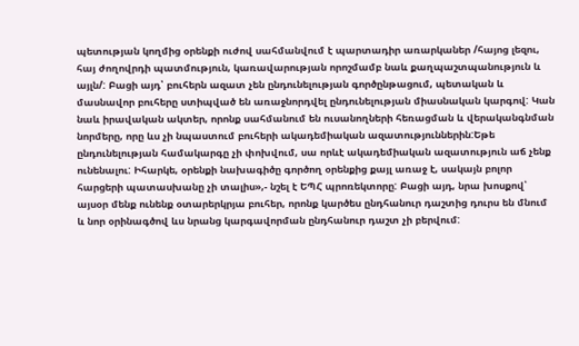պետության կողմից օրենքի ուժով սահմանվում է պարտադիր առարկաներ /հայոց լեզու, հայ ժողովրդի պատմություն, կառավարության որոշմամբ նաև քաղպաշտպանություն և այլն/: Բացի այդ՝ բուհերն ազատ չեն ընդունելության գործընթացում, պետական և մասնավոր բուհերը ստիպված են առաջնորդվել ընդունելության միասնական կարգով: Կան նաև իրավական ակտեր, որոնք սահմանում են ուսանողների հեռացման և վերականգնման նորմերը, որը ևս չի նպաստում բուհերի ակադեմիական ազատություններին:Եթե ընդունելության համակարգը չի փոխվում, սա որևէ ակադեմիական ազատություն աճ չենք ունենալու: Իհարկե, օրենքի նախագիծը գործող օրենքից քայլ առաջ է, սակայն բոլոր հարցերի պատասխանը չի տալիս»,- նշել է ԵՊՀ պրոռեկտորը: Բացի այդ, նրա խոսքով՝ այսօր մենք ունենք օտարերկրյա բուհեր, որոնք կարծես ընդհանուր դաշտից դուրս են մնում և նոր օրինագծով ևս նրանց կարգավորման ընդհանուր դաշտ չի բերվում: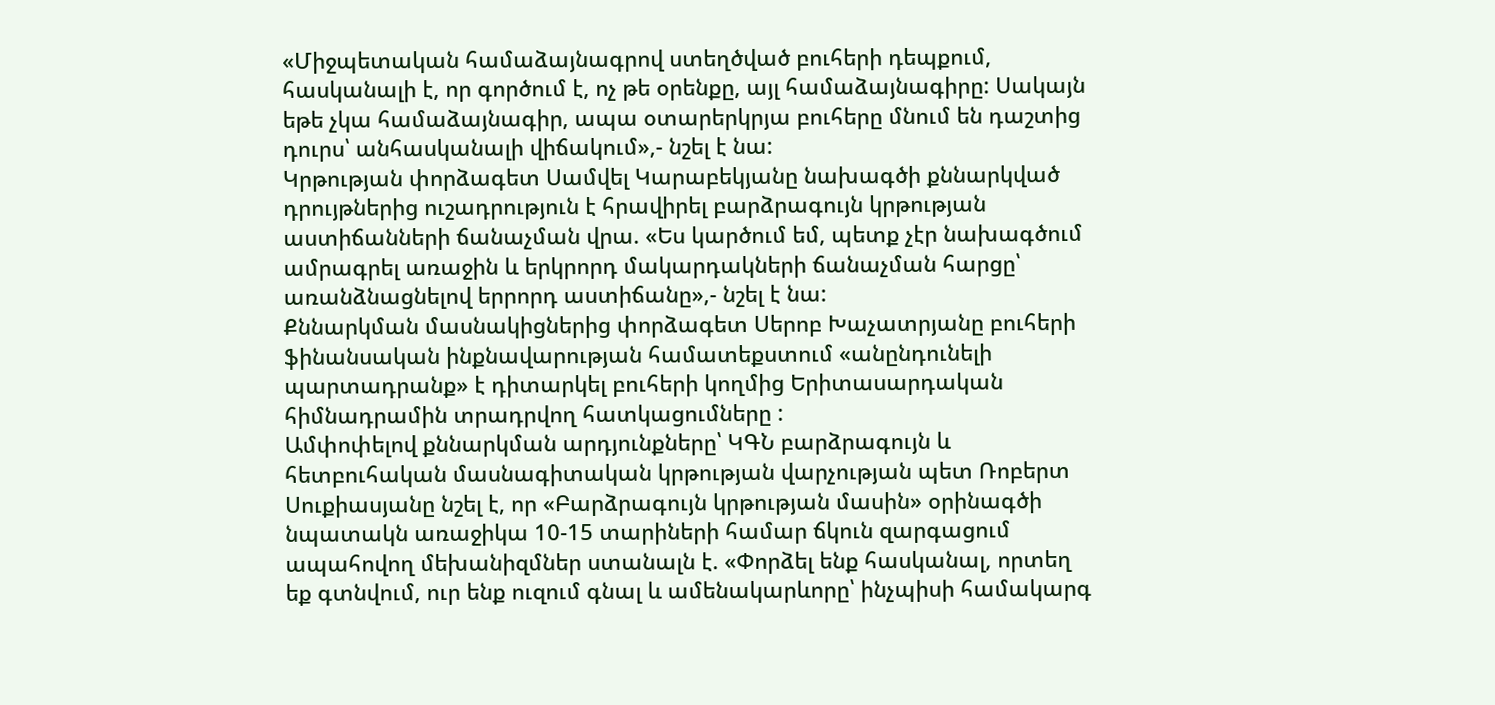«Միջպետական համաձայնագրով ստեղծված բուհերի դեպքում, հասկանալի է, որ գործում է, ոչ թե օրենքը, այլ համաձայնագիրը: Սակայն եթե չկա համաձայնագիր, ապա օտարերկրյա բուհերը մնում են դաշտից դուրս՝ անհասկանալի վիճակում»,- նշել է նա:
Կրթության փորձագետ Սամվել Կարաբեկյանը նախագծի քննարկված դրույթներից ուշադրություն է հրավիրել բարձրագույն կրթության աստիճանների ճանաչման վրա. «Ես կարծում եմ, պետք չէր նախագծում ամրագրել առաջին և երկրորդ մակարդակների ճանաչման հարցը՝ առանձնացնելով երրորդ աստիճանը»,- նշել է նա:
Քննարկման մասնակիցներից փորձագետ Սերոբ Խաչատրյանը բուհերի ֆինանսական ինքնավարության համատեքստում «անընդունելի պարտադրանք» է դիտարկել բուհերի կողմից Երիտասարդական հիմնադրամին տրադրվող հատկացումները :
Ամփոփելով քննարկման արդյունքները՝ ԿԳՆ բարձրագույն և հետբուհական մասնագիտական կրթության վարչության պետ Ռոբերտ Սուքիասյանը նշել է, որ «Բարձրագույն կրթության մասին» օրինագծի նպատակն առաջիկա 10-15 տարիների համար ճկուն զարգացում ապահովող մեխանիզմներ ստանալն է. «Փորձել ենք հասկանալ, որտեղ եք գտնվում, ուր ենք ուզում գնալ և ամենակարևորը՝ ինչպիսի համակարգ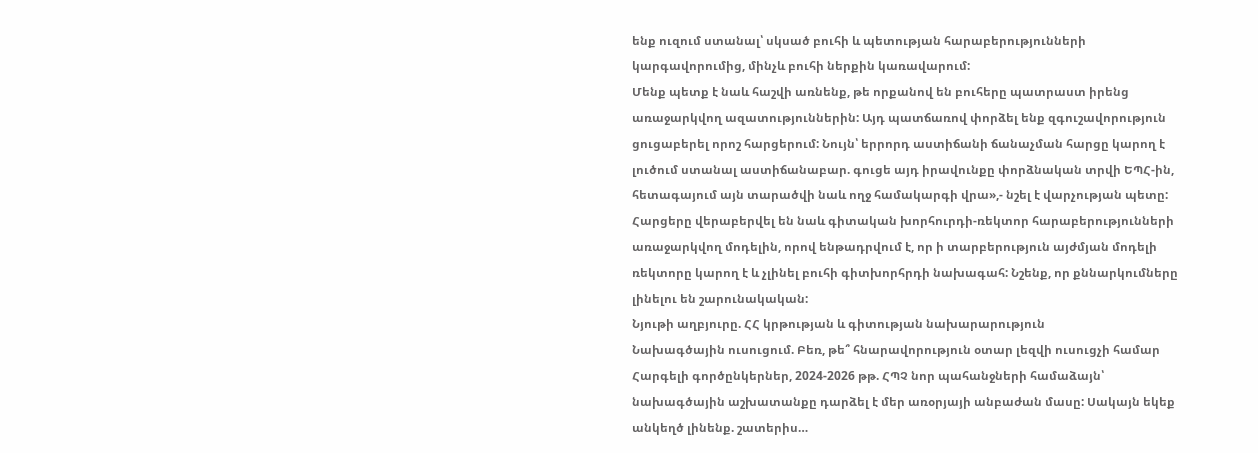ենք ուզում ստանալ՝ սկսած բուհի և պետության հարաբերությունների կարգավորումից, մինչև բուհի ներքին կառավարում:
Մենք պետք է նաև հաշվի առնենք, թե որքանով են բուհերը պատրաստ իրենց առաջարկվող ազատություններին: Այդ պատճառով փորձել ենք զգուշավորություն ցուցաբերել որոշ հարցերում: Նույն՝ երրորդ աստիճանի ճանաչման հարցը կարող է լուծում ստանալ աստիճանաբար. գուցե այդ իրավունքը փորձնական տրվի ԵՊՀ-ին, հետագայում այն տարածվի նաև ողջ համակարգի վրա»,- նշել է վարչության պետը: Հարցերը վերաբերվել են նաև գիտական խորհուրդի-ռեկտոր հարաբերությունների առաջարկվող մոդելին, որով ենթադրվում է, որ ի տարբերություն այժմյան մոդելի ռեկտորը կարող է և չլինել բուհի գիտխորհրդի նախագահ: Նշենք, որ քննարկումները լինելու են շարունակական:
Նյութի աղբյուրը. ՀՀ կրթության և գիտության նախարարություն
Նախագծային ուսուցում. Բեռ, թե՞ հնարավորություն օտար լեզվի ուսուցչի համար Հարգելի գործընկերներ, 2024-2026 թթ. ՀՊՉ նոր պահանջների համաձայն՝ նախագծային աշխատանքը դարձել է մեր առօրյայի անբաժան մասը: Սակայն եկեք անկեղծ լինենք. շատերիս…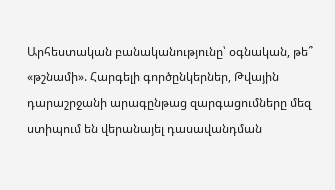Արհեստական բանականությունը՝ օգնական, թե՞ «թշնամի». Հարգելի գործընկերներ, Թվային դարաշրջանի արագընթաց զարգացումները մեզ ստիպում են վերանայել դասավանդման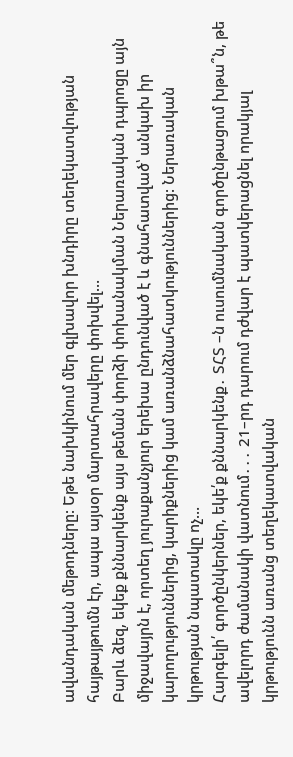ավանդական մեթոդները: Եթե նախկինում մեր գլխավոր խնդիրը տեղեկատվության հայթայթումն էր, ապա այսօր մարտահրավերը փոխվել…
Բարև ձեզ, եկեք քննարկենք այս թեման փորձի փոխանակման Ներառական դպրոցը այն միջավայրն է, որտեղ յուրաքանչյուր երեխա ընդունված է և գնահատված՝ անկախ իր կարողություններից, կարիքներից կամ առանձնահատկություններից: Ներառական կրթության նպատակը ոչ…
Հարգելի՛ գործընկերներ, եկե՛ք քննարկենք․ ՏՀՏ –ն ուսումնական գործընթացում խթա՞ն, թե ավելորդ ժամանակի վատնում․․․ 21–րդ դարում դժվար է պատկերացնել որակյալ կրթությունն առանց տեղեկատվական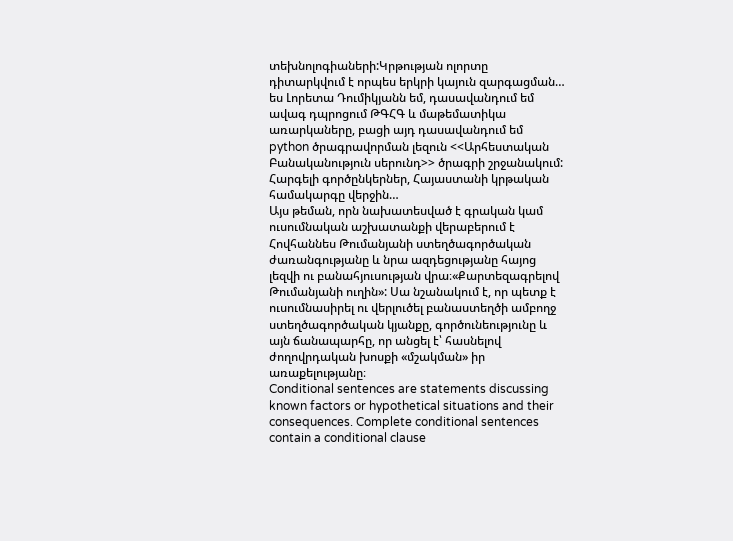տեխնոլոգիաների:Կրթության ոլորտը դիտարկվում է որպես երկրի կայուն զարգացման…
ես Լորետա Դումիկյանն եմ, դասավանդում եմ ավագ դպրոցում ԹԳՀԳ և մաթեմատիկա առարկաները, բացի այդ դասավանդում եմ python ծրագրավորման լեզուն <<Արհեստական Բանականություն սերունդ>> ծրագրի շրջանակում: Հարգելի գործընկերներ, Հայաստանի կրթական համակարգը վերջին…
Այս թեման, որն նախատեսված է գրական կամ ուսումնական աշխատանքի վերաբերում է Հովհաննես Թումանյանի ստեղծագործական ժառանգությանը և նրա ազդեցությանը հայոց լեզվի ու բանահյուսության վրա։«Քարտեզագրելով Թումանյանի ուղին»: Սա նշանակում է, որ պետք է ուսումնասիրել ու վերլուծել բանաստեղծի ամբողջ ստեղծագործական կյանքը, գործունեությունը և այն ճանապարհը, որ անցել է՝ հասնելով ժողովրդական խոսքի «մշակման» իր առաքելությանը։
Conditional sentences are statements discussing known factors or hypothetical situations and their consequences. Complete conditional sentences contain a conditional clause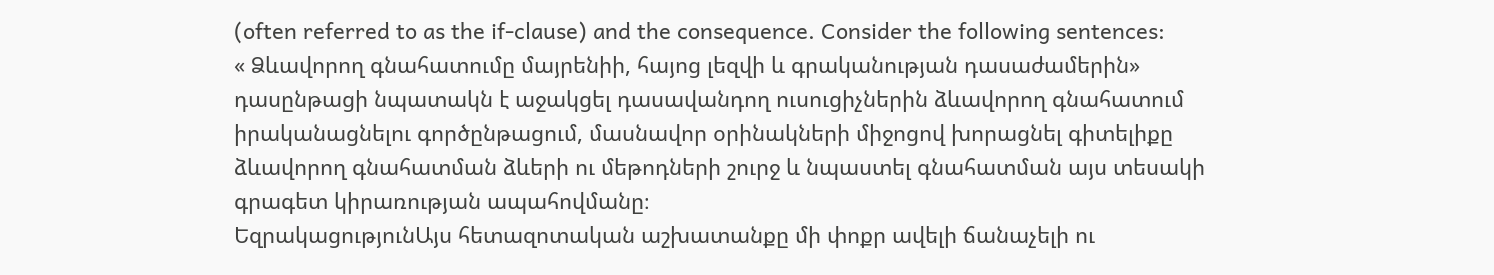(often referred to as the if-clause) and the consequence. Consider the following sentences:
« Ձևավորող գնահատումը մայրենիի, հայոց լեզվի և գրականության դասաժամերին» դասընթացի նպատակն է աջակցել դասավանդող ուսուցիչներին ձևավորող գնահատում իրականացնելու գործընթացում, մասնավոր օրինակների միջոցով խորացնել գիտելիքը ձևավորող գնահատման ձևերի ու մեթոդների շուրջ և նպաստել գնահատման այս տեսակի գրագետ կիրառության ապահովմանը։
ԵզրակացությունԱյս հետազոտական աշխատանքը մի փոքր ավելի ճանաչելի ու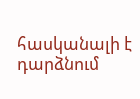հասկանալի է դարձնում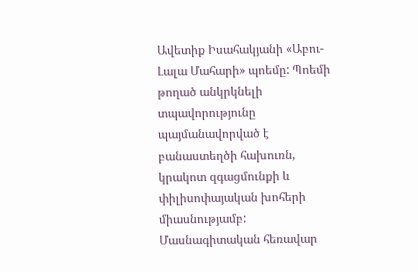Ավետիք Իսահակյանի «Աբու-Լալա Մահարի» պոեմը: Պոեմի թողած անկրկնելի տպավորությունը պայմանավորված է բանաստեղծի հախուռն, կրակոտ զգացմունքի և փիլիսոփայական խոհերի միասնությամբ:
Մասնագիտական հեռավար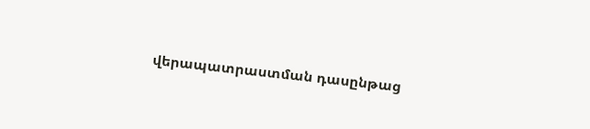վերապատրաստման դասընթաց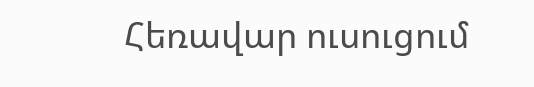Հեռավար ուսուցում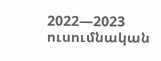2022—2023 ուսումնական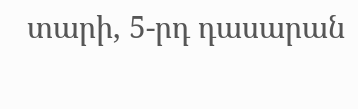տարի, 5-րդ դասարան